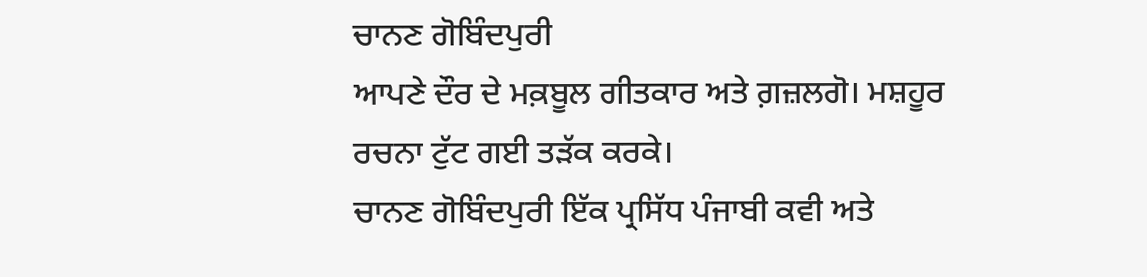ਚਾਨਣ ਗੋਬਿੰਦਪੁਰੀ
ਆਪਣੇ ਦੌਰ ਦੇ ਮਕ਼ਬੂਲ ਗੀਤਕਾਰ ਅਤੇ ਗ਼ਜ਼ਲਗੋ। ਮਸ਼ਹੂਰ ਰਚਨਾ ਟੁੱਟ ਗਈ ਤੜੱਕ ਕਰਕੇ।
ਚਾਨਣ ਗੋਬਿੰਦਪੁਰੀ ਇੱਕ ਪ੍ਰਸਿੱਧ ਪੰਜਾਬੀ ਕਵੀ ਅਤੇ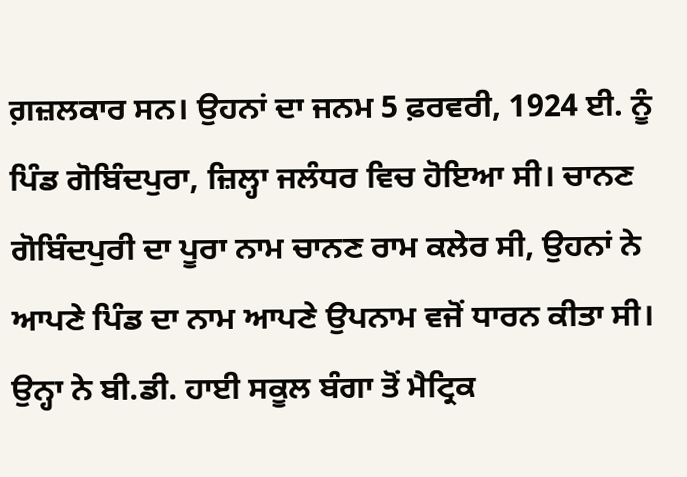ਗ਼ਜ਼ਲਕਾਰ ਸਨ। ਉਹਨਾਂ ਦਾ ਜਨਮ 5 ਫ਼ਰਵਰੀ, 1924 ਈ. ਨੂੰ ਪਿੰਡ ਗੋਬਿੰਦਪੁਰਾ, ਜ਼ਿਲ੍ਹਾ ਜਲੰਧਰ ਵਿਚ ਹੋਇਆ ਸੀ। ਚਾਨਣ ਗੋਬਿੰਦਪੁਰੀ ਦਾ ਪੂਰਾ ਨਾਮ ਚਾਨਣ ਰਾਮ ਕਲੇਰ ਸੀ, ਉਹਨਾਂ ਨੇ ਆਪਣੇ ਪਿੰਡ ਦਾ ਨਾਮ ਆਪਣੇ ਉਪਨਾਮ ਵਜੋਂ ਧਾਰਨ ਕੀਤਾ ਸੀ। ਉਨ੍ਹਾ ਨੇ ਬੀ.ਡੀ. ਹਾਈ ਸਕੂਲ ਬੰਗਾ ਤੋਂ ਮੈਟ੍ਰਿਕ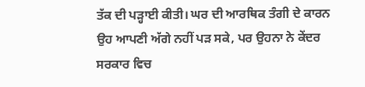ਤੱਕ ਦੀ ਪੜ੍ਹਾਈ ਕੀਤੀ। ਘਰ ਦੀ ਆਰਥਿਕ ਤੰਗੀ ਦੇ ਕਾਰਨ ਉਹ ਆਪਣੀ ਅੱਗੇ ਨਹੀਂ ਪੜ ਸਕੇ, ਪਰ ਉਹਨਾ ਨੇ ਕੇਂਦਰ ਸਰਕਾਰ ਵਿਚ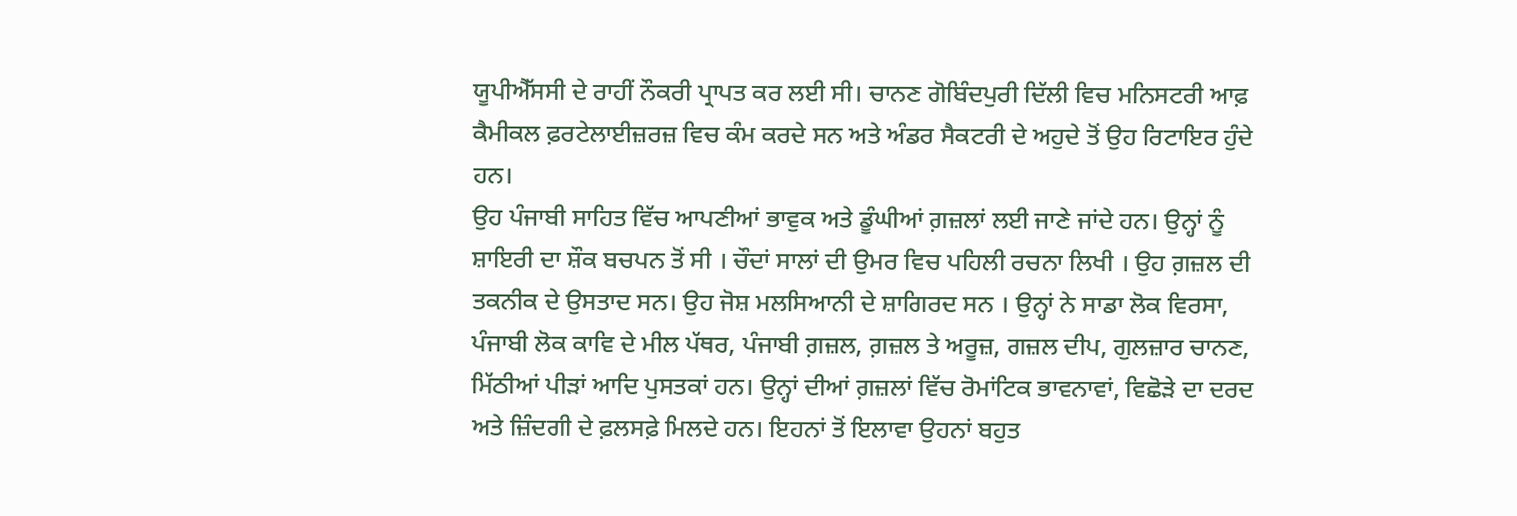ਯੂਪੀਐੱਸਸੀ ਦੇ ਰਾਹੀਂ ਨੌਕਰੀ ਪ੍ਰਾਪਤ ਕਰ ਲਈ ਸੀ। ਚਾਨਣ ਗੋਬਿੰਦਪੁਰੀ ਦਿੱਲੀ ਵਿਚ ਮਨਿਸਟਰੀ ਆਫ਼ ਕੈਮੀਕਲ ਫ਼ਰਟੇਲਾਈਜ਼ਰਜ਼ ਵਿਚ ਕੰਮ ਕਰਦੇ ਸਨ ਅਤੇ ਅੰਡਰ ਸੈਕਟਰੀ ਦੇ ਅਹੁਦੇ ਤੋਂ ਉਹ ਰਿਟਾਇਰ ਹੁੰਦੇ ਹਨ।
ਉਹ ਪੰਜਾਬੀ ਸਾਹਿਤ ਵਿੱਚ ਆਪਣੀਆਂ ਭਾਵੁਕ ਅਤੇ ਡੂੰਘੀਆਂ ਗ਼ਜ਼ਲਾਂ ਲਈ ਜਾਣੇ ਜਾਂਦੇ ਹਨ। ਉਨ੍ਹਾਂ ਨੂੰ ਸ਼ਾਇਰੀ ਦਾ ਸ਼ੌਕ ਬਚਪਨ ਤੋਂ ਸੀ । ਚੌਦਾਂ ਸਾਲਾਂ ਦੀ ਉਮਰ ਵਿਚ ਪਹਿਲੀ ਰਚਨਾ ਲਿਖੀ । ਉਹ ਗ਼ਜ਼ਲ ਦੀ ਤਕਨੀਕ ਦੇ ਉਸਤਾਦ ਸਨ। ਉਹ ਜੋਸ਼ ਮਲਸਿਆਨੀ ਦੇ ਸ਼ਾਗਿਰਦ ਸਨ । ਉਨ੍ਹਾਂ ਨੇ ਸਾਡਾ ਲੋਕ ਵਿਰਸਾ, ਪੰਜਾਬੀ ਲੋਕ ਕਾਵਿ ਦੇ ਮੀਲ ਪੱਥਰ, ਪੰਜਾਬੀ ਗ਼ਜ਼ਲ, ਗ਼ਜ਼ਲ ਤੇ ਅਰੂਜ਼, ਗਜ਼ਲ ਦੀਪ, ਗੁਲਜ਼ਾਰ ਚਾਨਣ, ਮਿੱਠੀਆਂ ਪੀੜਾਂ ਆਦਿ ਪੁਸਤਕਾਂ ਹਨ। ਉਨ੍ਹਾਂ ਦੀਆਂ ਗ਼ਜ਼ਲਾਂ ਵਿੱਚ ਰੋਮਾਂਟਿਕ ਭਾਵਨਾਵਾਂ, ਵਿਛੋੜੇ ਦਾ ਦਰਦ ਅਤੇ ਜ਼ਿੰਦਗੀ ਦੇ ਫ਼ਲਸਫ਼ੇ ਮਿਲਦੇ ਹਨ। ਇਹਨਾਂ ਤੋਂ ਇਲਾਵਾ ਉਹਨਾਂ ਬਹੁਤ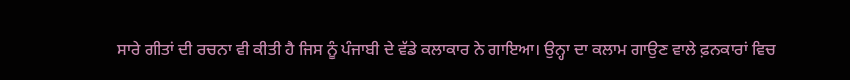ਸਾਰੇ ਗੀਤਾਂ ਦੀ ਰਚਨਾ ਵੀ ਕੀਤੀ ਹੈ ਜਿਸ ਨੂੰ ਪੰਜਾਬੀ ਦੇ ਵੱਡੇ ਕਲਾਕਾਰ ਨੇ ਗਾਇਆ। ਉਨ੍ਹਾ ਦਾ ਕਲਾਮ ਗਾਉਣ ਵਾਲੇ ਫ਼ਨਕਾਰਾਂ ਵਿਚ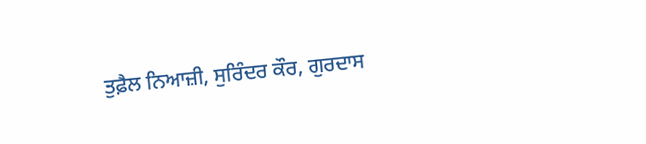ਤੁਫ਼ੈਲ ਨਿਆਜ਼ੀ, ਸੁਰਿੰਦਰ ਕੌਰ, ਗੁਰਦਾਸ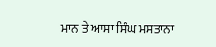ਮਾਨ ਤੇ ਆਸਾ ਸਿੰਘ ਮਸਤਾਨਾ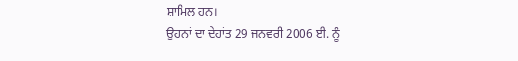ਸ਼ਾਮਿਲ ਹਨ।
ਉਹਨਾਂ ਦਾ ਦੇਹਾਂਤ 29 ਜਨਵਰੀ 2006 ਈ. ਨੂੰ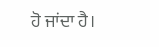ਹੋ ਜਾਂਦਾ ਹੈ।